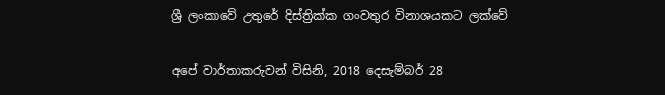ශ්‍රී ලංකාවේ උතුරේ දිස්ත්‍රික්ක ගංවතුර විනාශයකට ලක්වේ

අපේ වාර්තාකරුවන් විසිනි, 2018 දෙසැම්බර් 28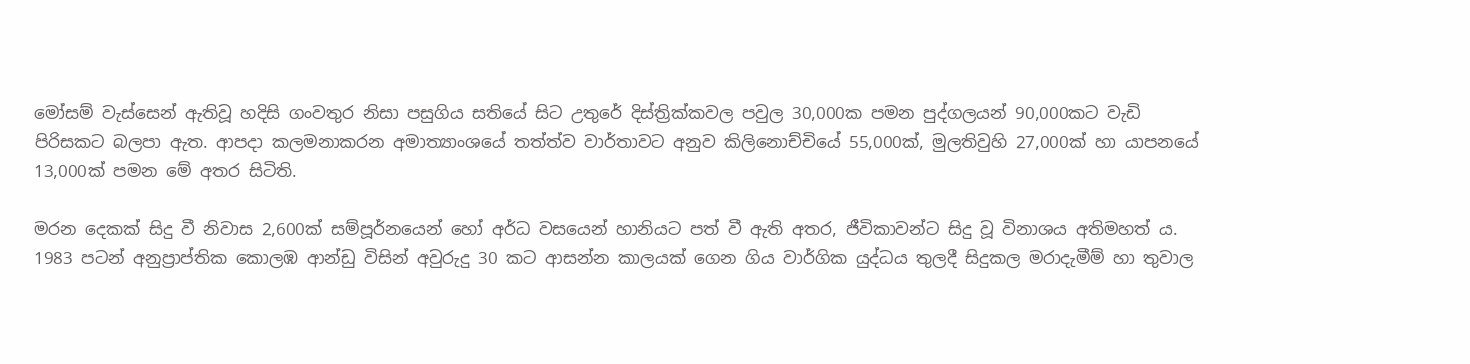මෝසම් වැස්සෙන් ඇතිවූ හදිසි ගංවතුර නිසා පසුගිය සතියේ සිට උතුරේ දිස්ත්‍රික්කවල පවුල 30,000ක පමන පුද්ගලයන් 90,000කට වැඩි පිරිසකට බලපා ඇත. ආපදා කලමනාකරන අමාත්‍යාංශයේ තත්ත්ව වාර්තාවට අනුව කිලිනොච්චියේ 55,000ක්, මුලතිවුහි 27,000ක් හා යාපනයේ 13,000ක් පමන මේ අතර සිටිති.

මරන දෙකක් සිදු වී නිවාස 2,600ක් සම්පූර්නයෙන් හෝ අර්ධ වසයෙන් හානියට පත් වී ඇති අතර, ජීවිකාවන්ට සිදු වූ විනාශය අතිමහත් ය. 1983 පටන් අනුප්‍රාප්තික කොලඹ ආන්ඩු විසින් අවුරුදු 30 කට ආසන්න කාලයක් ගෙන ගිය වාර්ගික යුද්ධය තුලදී සිදුකල මරාදැමීම් හා තුවාල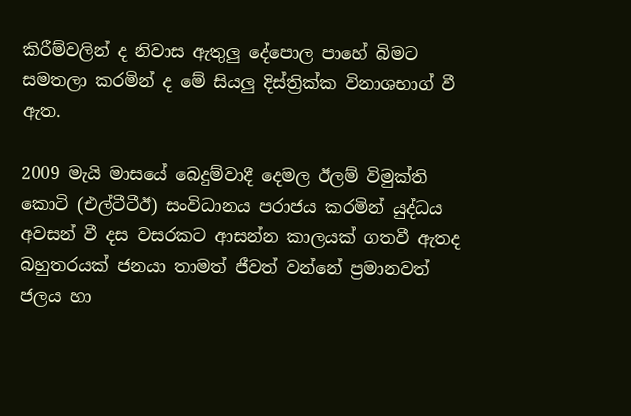කිරීම්වලින් ද නිවාස ඇතුලු දේපොල පාහේ බිමට සමතලා කරමින් ද මේ සියලු දිස්ත්‍රික්ක විනාශභාග් වී ඇත.

2009 මැයි මාසයේ බෙදුම්වාදී දෙමල ඊලම් විමුක්ති කොටි (එල්ටීටීඊ) සංවිධානය පරාජය කරමින් යුද්ධය අවසන් වී දස වසරකට ආසන්න කාලයක් ගතවී ඇතද බහුතරයක් ජනයා තාමත් ජීවත් වන්නේ ප්‍රමානවත් ජලය හා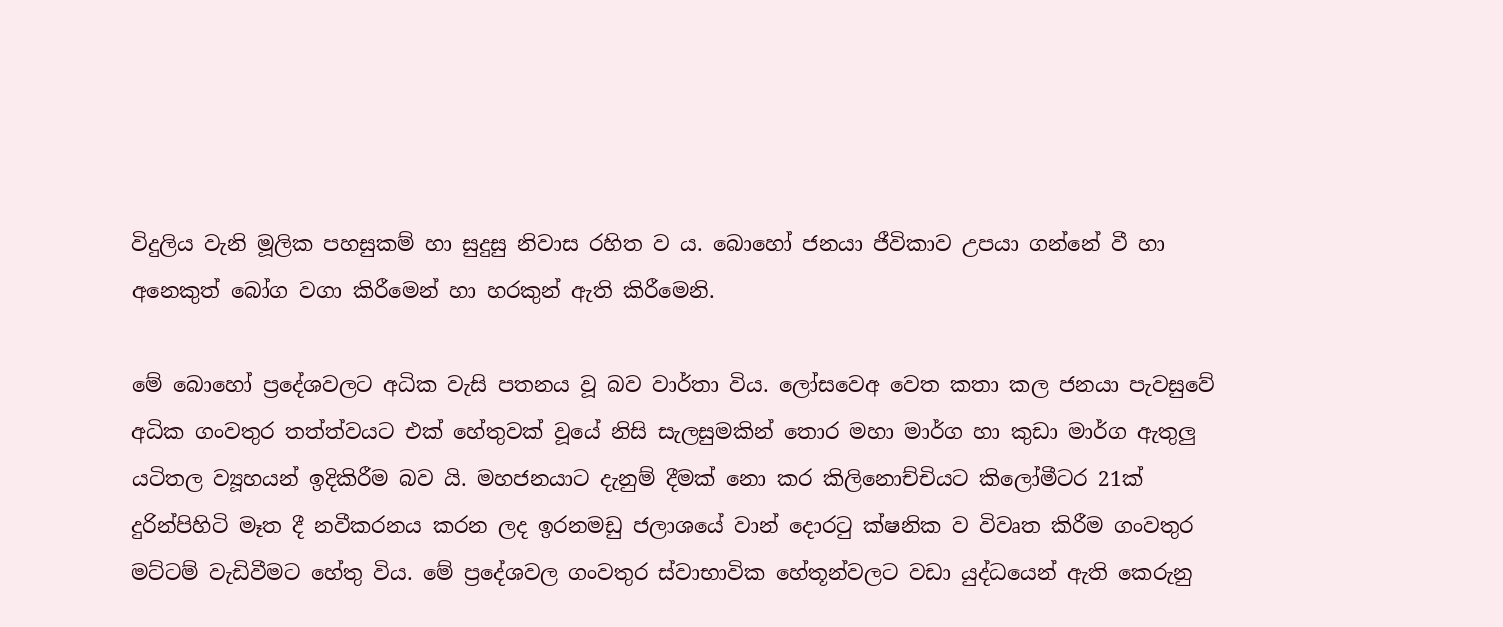විදුලිය වැනි මූලික පහසුකම් හා සුදුසු නිවාස රහිත ව ය. බොහෝ ජනයා ජීවිකාව උපයා ගන්නේ වී හා අනෙකුත් බෝග වගා කිරීමෙන් හා හරකුන් ඇති කිරීමෙනි.

මේ බොහෝ ප්‍රදේශවලට අධික වැසි පතනය වූ බව වාර්තා විය. ලෝසවෙඅ වෙත කතා කල ජනයා පැවසුවේ අධික ගංවතුර තත්ත්වයට එක් හේතුවක් වූයේ නිසි සැලසුමකින් තොර මහා මාර්ග හා කුඩා මාර්ග ඇතුලු යටිතල ව්‍යූහයන් ඉදිකිරීම බව යි. මහජනයාට දැනුම් දීමක් නො කර කිලිනොච්චියට කිලෝමීටර 21ක් දුරින්පිහිටි මෑත දී නවීකරනය කරන ලද ඉරනමඩු ජලාශයේ වාන් දොරටු ක්ෂනික ව විවෘත කිරීම ගංවතුර මට්ටම් වැඩිවීමට හේතු විය. මේ ප්‍රදේශවල ගංවතුර ස්වාභාවික හේතූන්වලට වඩා යුද්ධයෙන් ඇති කෙරුනු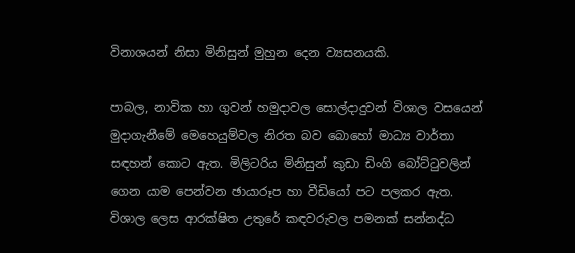විනාශයන් නිසා මිනිසුන් මුහුන දෙන ව්‍යසනයකි.

පාබල, නාවික හා ගුවන් හමුදාවල සොල්දාදුවන් විශාල වසයෙන් මුදාගැනීමේ මෙහෙයුම්වල නිරත බව බොහෝ මාධ්‍ය වාර්තා සඳහන් කොට ඇත. මිලිටරිය මිනිසුන් කුඩා ඩිංගි බෝට්ටුවලින් ගෙන යාම පෙන්වන ඡායාරූප හා වීඩියෝ පට පලකර ඇත. විශාල ලෙස ආරක්ෂිත උතුරේ කඳවරුවල පමනක් සන්නද්ධ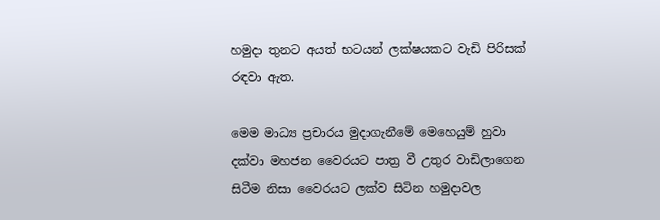හමුදා තුනට අයත් භටයන් ලක්ෂයකට වැඩි පිරිසක් රඳවා ඇත.

මෙම මාධ්‍ය ප්‍රචාරය මුදාගැනීමේ මෙහෙයුම් හුවා දක්වා මහජන වෛරයට පාත්‍ර වී උතුර වාඩිලාගෙන සිටීම නිසා වෛරයට ලක්ව සිටින හමුදාවල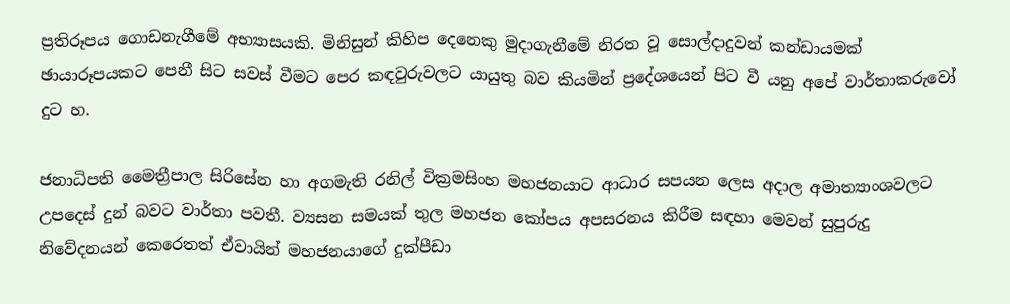ප්‍රතිරූපය ගොඩනැගීමේ අභ්‍යාසයකි. මිනිසුන් කිහිප දෙනෙකු මුදාගැනීමේ නිරත වූ සොල්දාදුවන් කන්ඩායමක් ඡායාරූපයකට පෙනී සිට සවස් වීමට පෙර කඳවුරුවලට යායුතු බව කියමින් ප්‍රදේශයෙන් පිට වී යනු අපේ වාර්තාකරුවෝ දුට හ.

ජනාධිපති මෛත්‍රීපාල සිරිසේන හා අගමැති රනිල් වික්‍රමසිංහ මහජනයාට ආධාර සපයන ලෙස අදාල අමාත්‍යාංශවලට උපදෙස් දුන් බවට වාර්තා පවතී. ව්‍යසන සමයක් තුල මහජන කෝපය අපසරනය කිරීම සඳහා මෙවන් සුපුරුදු නිවේදනයන් කෙරෙතත් ඒවායින් මහජනයාගේ දුක්පීඩා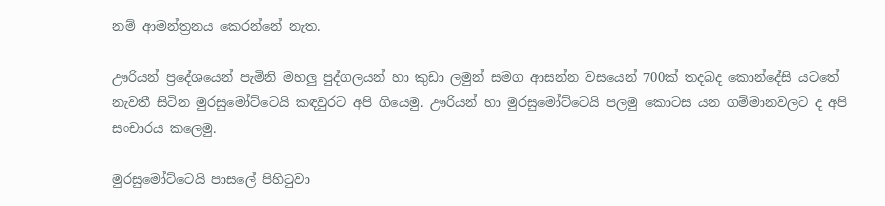නම් ආමන්ත්‍රනය කෙරන්නේ නැත.

ඌරියන් ප්‍රදේශයෙන් පැමිනි මහලු පුද්ගලයන් හා කුඩා ලමුන් සමග ආසන්න වසයෙන් 700ක් තදබද කොන්දේසි යටතේ නැවතී සිටින මුරසුමෝට්ටෙයි කඳවුරට අපි ගියෙමු. ඌරියන් හා මුරසුමෝට්ටෙයි පලමු කොටස යන ගම්මානවලට ද අපි සංචාරය කලෙමු.

මුරසුමෝට්ටෙයි පාසලේ පිහිටුවා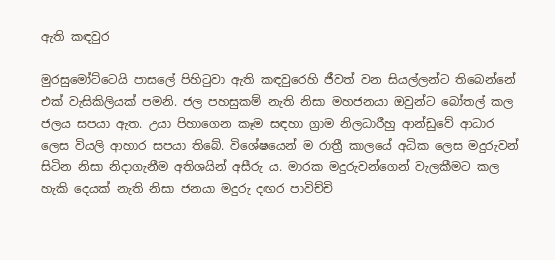ඇති කඳවුර

මුරසුමෝට්ටෙයි පාසලේ පිහිටුවා ඇති කඳවුරෙහි ජීවත් වන සියල්ලන්ට තිබෙන්නේ එක් වැසිකිලියක් පමනි. ජල පහසුකම් නැති නිසා මහජනයා ඔවුන්ට බෝතල් කල ජලය සපයා ඇත. උයා පිහාගෙන කෑම සඳහා ග්‍රාම නිලධාරීහු ආන්ඩුවේ ආධාර ලෙස වියලි ආහාර සපයා තිබේ. විශේෂයෙන් ම රාත්‍රී කාලයේ අධික ලෙස මදුරුවන් සිටින නිසා නිදාගැනීම අතිශයින් අසීරු ය. මාරක මදුරුවන්ගෙන් වැලකීමට කල හැකි දෙයක් නැති නිසා ජනයා මදුරු දඟර පාවිච්චි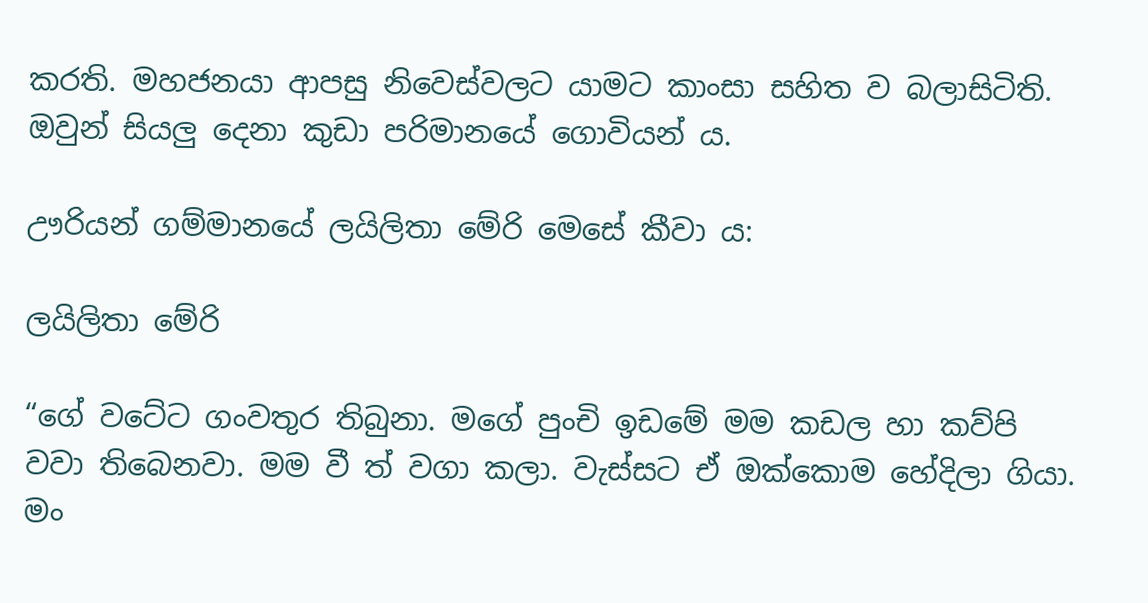කරති. මහජනයා ආපසු නිවෙස්වලට යාමට කාංසා සහිත ව බලාසිටිති. ඔවුන් සියලු දෙනා කුඩා පරිමානයේ ගොවියන් ය.

ඌරියන් ගම්මානයේ ලයිලිතා මේරි මෙසේ කීවා ය:

ලයිලිතා මේරි

“ගේ වටේට ගංවතුර තිබුනා. මගේ පුංචි ඉඩමේ මම කඩල හා කව්පි වවා තිබෙනවා. මම වී ත් වගා කලා. වැස්සට ඒ ඔක්කොම හේදිලා ගියා. මං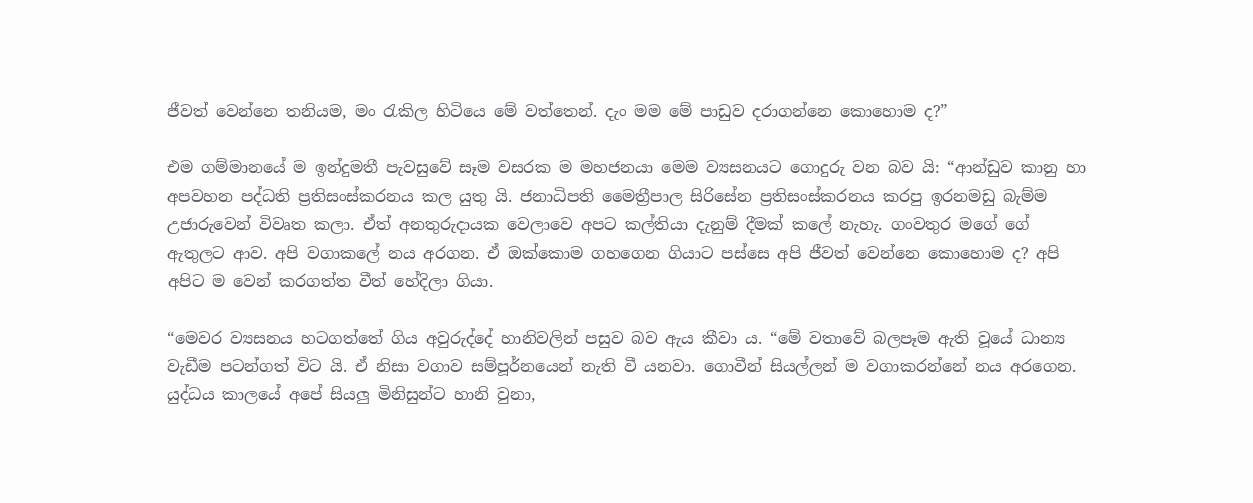ජීවත් වෙන්නෙ තනියම, මං රැකිල හිටියෙ මේ වත්තෙන්. දැං මම මේ පාඩුව දරාගන්නෙ කොහොම ද?”

එම ගම්මානයේ ම ඉන්දුමතී පැවසුවේ සෑම වසරක ම මහජනයා මෙම ව්‍යසනයට ගොදුරු වන බව යි: “ආන්ඩුව කානු හා අපවහන පද්ධති ප්‍රතිසංස්කරනය කල යුතු යි. ජනාධිපති මෛත්‍රීපාල සිරිසේන ප්‍රතිසංස්කරනය කරපු ඉරනමඩු බැම්ම උජාරුවෙන් විවෘත කලා. ඒත් අනතුරුදායක වෙලාවෙ අපට කල්තියා දැනුම් දීමක් කලේ නැහැ. ගංවතුර මගේ ගේ ඇතුලට ආව. අපි වගාකලේ නය අරගන. ඒ ඔක්කොම ගහගෙන ගියාට පස්සෙ අපි ජීවත් වෙන්නෙ කොහොම ද? අපි අපිට ම වෙන් කරගත්ත වීත් හේදිලා ගියා.

“මෙවර ව්‍යසනය හටගත්තේ ගිය අවුරුද්දේ හානිවලින් පසුව බව ඇය කීවා ය. “මේ වතාවේ බලපෑම ඇති වූයේ ධාන්‍ය වැඩීම පටන්ගත් විට යි. ඒ නිසා වගාව සම්පූර්නයෙන් නැති වී යනවා. ගොවීන් සියල්ලන් ම වගාකරන්නේ නය අරගෙන. යුද්ධය කාලයේ අපේ සියලු මිනිසුන්ට හානි වුනා,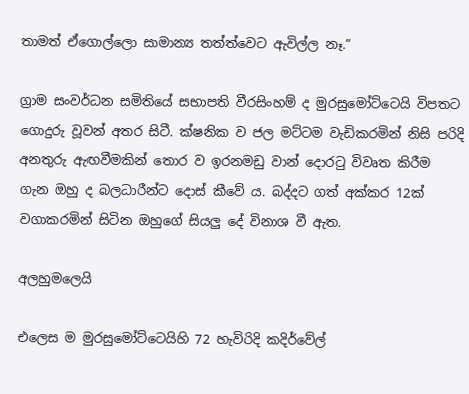තාමත් ඒගොල්ලො සාමාන්‍ය තත්ත්වෙට ඇවිල්ල නෑ.”

ග්‍රාම සංවර්ධන සමිතියේ සභාපති වීරසිංහම් ද මුරසුමෝට්ටෙයි විපතට ගොදුරු වූවන් අතර සිටී. ක්ෂනික ව ජල මට්ටම වැඩිකරමින් නිසි පරිදි අනතුරු ඇඟවීමකින් තොර ව ඉරනමඩු වාන් දොරටු විවෘත කිරීම ගැන ඔහු ද බලධාරීන්ට දොස් කීවේ ය. බද්දට ගත් අක්කර 12ක් වගාකරමින් සිටින ඔහුගේ සියලු දේ විනාශ වී ඇත.

අලහුමලෙයි

එලෙස ම මුරසුමෝට්ටෙයිහි 72 හැවිරිදි කදිර්වේල්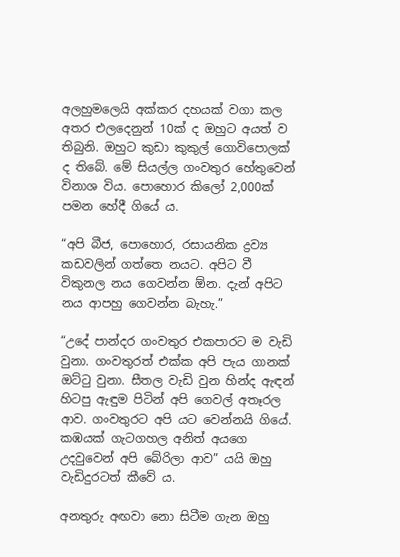අලහුමලෙයි අක්කර දහයක් වගා කල අතර එලදෙනුන් 10ක් ද ඔහුට අයත් ව තිබුනි. ඔහුට කුඩා කුකුල් ගොවිපොලක් ද තිබේ. මේ සියල්ල ගංවතුර හේතුවෙන් විනාශ විය. පොහොර කිලෝ 2,000ක් පමන හේදී ගියේ ය.

“අපි බීජ, පොහොර, රසායනික ද්‍රව්‍ය කඩවලින් ගත්තෙ නයට. අපිට වී විකුනල නය ගෙවන්න ඕන. දැන් අපිට නය ආපහු ගෙවන්න බැහැ.”

“උදේ පාන්දර ගංවතුර එකපාරට ම වැඩි වුනා. ගංවතුරත් එක්ක අපි පැය ගානක් ඔට්ටු වුනා. සීතල වැඩි වුන හින්ද ඇඳන් හිටපු ඇඳුම පිටින් අපි ගෙවල් අතෑරල ආව. ගංවතුරට අපි යට වෙන්නයි ගියේ. කඹයක් ගැටගහල අනිත් අයගෙ උදවුවෙන් අපි බේරිලා ආව” යයි ඔහු වැඩිදුරටත් කීවේ ය.

අනතුරු අඟවා නො සිටීම ගැන ඔහු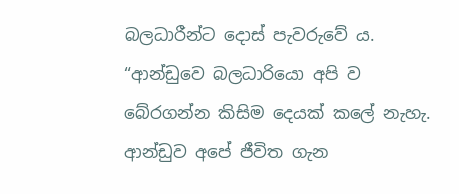බලධාරීන්ට දොස් පැවරුවේ ය. “ආන්ඩුවෙ බලධාරියො අපි ව බේරගන්න කිසිම දෙයක් කලේ නැහැ. ආන්ඩුව අපේ ජීවිත ගැන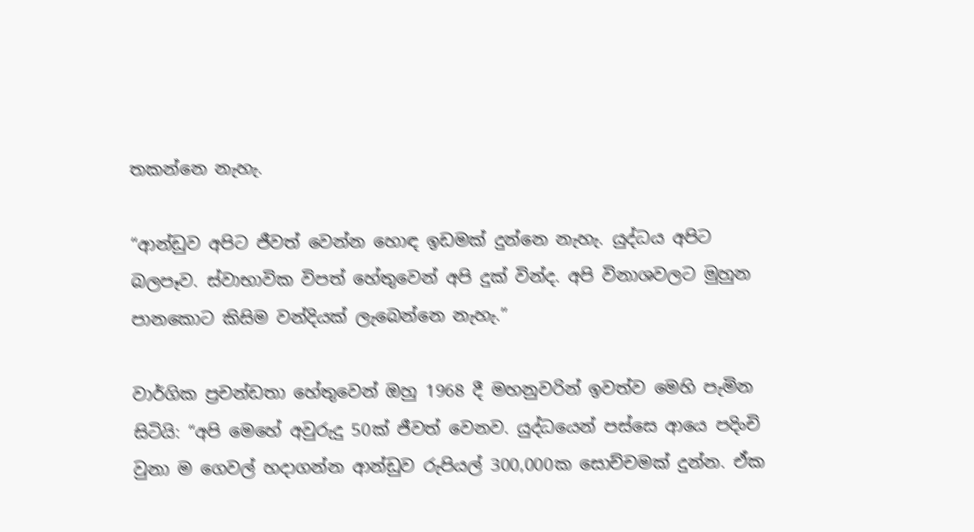තකන්නෙ නැහැ.

“ආන්ඩුව අපිට ජීවත් වෙන්න හොඳ ඉඩමක් දුන්නෙ නැහැ. යුද්ධය අපිට බලපෑව. ස්වාභාවික විපත් හේතුවෙන් අපි දුක් වින්ද. අපි විනාශවලට මුහුන පානකොට කිසිම වන්දියක් ලැබෙන්නෙ නැහැ.”

වාර්ගික ප්‍රචන්ඩතා හේතුවෙන් ඔහු 1968 දී මහනුවරින් ඉවත්ව මෙහි පැමින සිටියි: “අපි මෙහේ අවුරුදු 50ක් ජීවත් වෙනව. යුද්ධයෙන් පස්සෙ ආයෙ පදිංචි වුනා ම ගෙවල් හදාගන්න ආන්ඩුව රුපියල් 300,000ක සොච්චමක් දුන්න. ඒක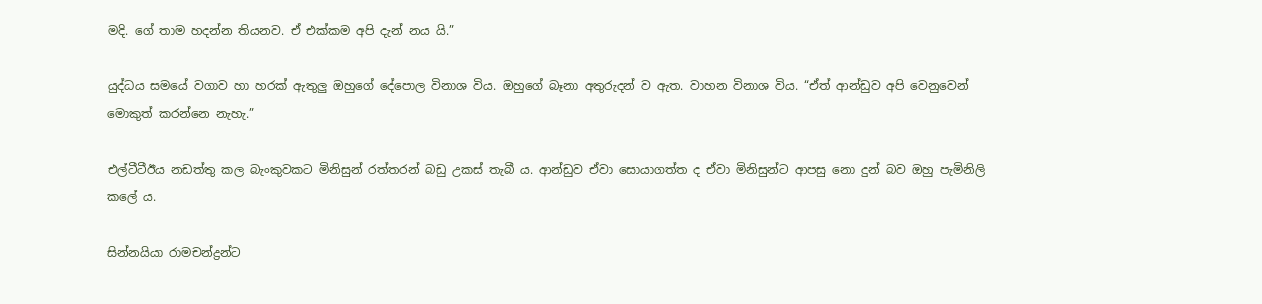මදි. ගේ තාම හදන්න තියනව. ඒ එක්කම අපි දැන් නය යි.”

යුද්ධය සමයේ වගාව හා හරක් ඇතුලු ඔහුගේ දේපොල විනාශ විය. ඔහුගේ බෑනා අතුරුදන් ව ඇත. වාහන විනාශ විය. “ඒත් ආන්ඩුව අපි වෙනුවෙන් මොකුත් කරන්නෙ නැහැ.”

එල්ටීටීඊය නඩත්තු කල බැංකුවකට මිනිසුන් රත්තරන් බඩු උකස් තැබී ය. ආන්ඩුව ඒවා සොයාගත්ත ද ඒවා මිනිසුන්ට ආපසු නො දුන් බව ඔහු පැමිනිලි කලේ ය.

සින්නයියා රාමචන්ද්‍රන්ට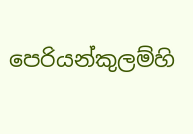පෙරියන්කුලම්හි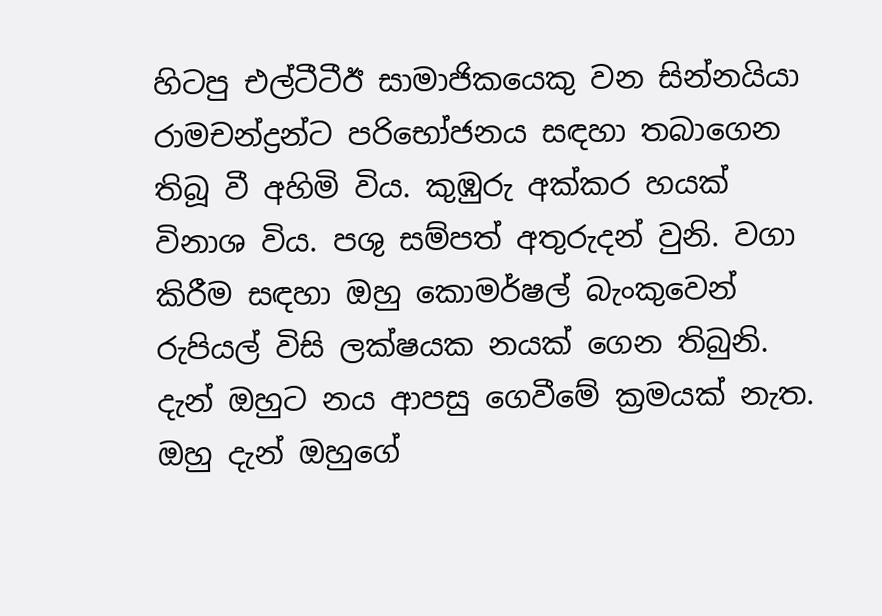හිටපු එල්ටීටීඊ සාමාජිකයෙකු වන සින්නයියා රාමචන්ද්‍රන්ට පරිභෝජනය සඳහා තබාගෙන තිබූ වී අහිමි විය. කුඹුරු අක්කර හයක් විනාශ විය. පශු සම්පත් අතුරුදන් වුනි. වගා කිරීම සඳහා ඔහු කොමර්ෂල් බැංකුවෙන් රුපියල් විසි ලක්ෂයක නයක් ගෙන තිබුනි. දැන් ඔහුට නය ආපසු ගෙවීමේ ක්‍රමයක් නැත. ඔහු දැන් ඔහුගේ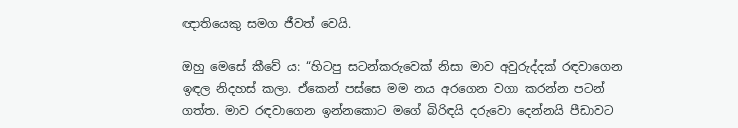ඥාතියෙකු සමග ජීවත් වෙයි.

ඔහු මෙසේ කීවේ ය: “හිටපු සටන්කරුවෙක් නිසා මාව අවුරුද්දක් රඳවාගෙන ඉඳල නිදහස් කලා. ඒකෙන් පස්සෙ මම නය අරගෙන වගා කරන්න පටන් ගත්ත. මාව රඳවාගෙන ඉන්නකොට මගේ බිරිඳයි දරුවො දෙන්නයි පීඩාවට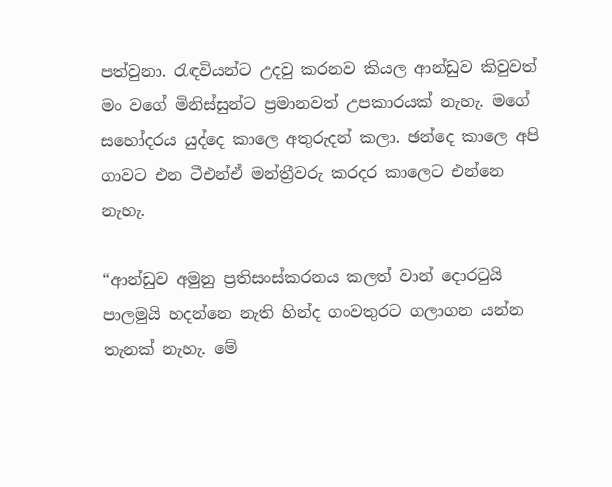පත්වුනා. රැඳවියන්ට උදවු කරනව කියල ආන්ඩුව කිවුවත් මං වගේ මිනිස්සුන්ට ප්‍රමානවත් උපකාරයක් නැහැ. මගේ සහෝදරය යුද්දෙ කාලෙ අතුරුදන් කලා. ඡන්දෙ කාලෙ අපි ගාවට එන ටීඑන්ඒ මන්ත්‍රීවරු කරදර කාලෙට එන්නෙ නැහැ.

“ආන්ඩුව අමුනු ප්‍රතිසංස්කරනය කලත් වාන් දොරටුයි පාලමුයි හදන්නෙ නැති හින්ද ගංවතුරට ගලාගන යන්න තැනක් නැහැ. මේ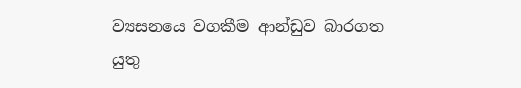ව්‍යසනයෙ වගකීම ආන්ඩුව බාරගත යුතු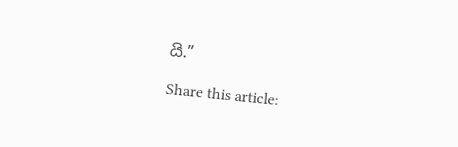යි.”

Share this article: